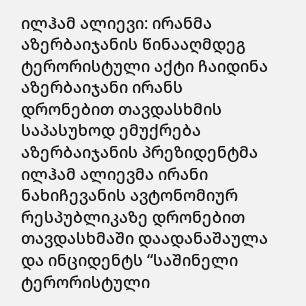ილჰამ ალიევი: ირანმა აზერბაიჯანის წინააღმდეგ ტერორისტული აქტი ჩაიდინა
აზერბაიჯანი ირანს დრონებით თავდასხმის საპასუხოდ ემუქრება
აზერბაიჯანის პრეზიდენტმა ილჰამ ალიევმა ირანი ნახიჩევანის ავტონომიურ რესპუბლიკაზე დრონებით თავდასხმაში დაადანაშაულა და ინციდენტს “საშინელი ტერორისტული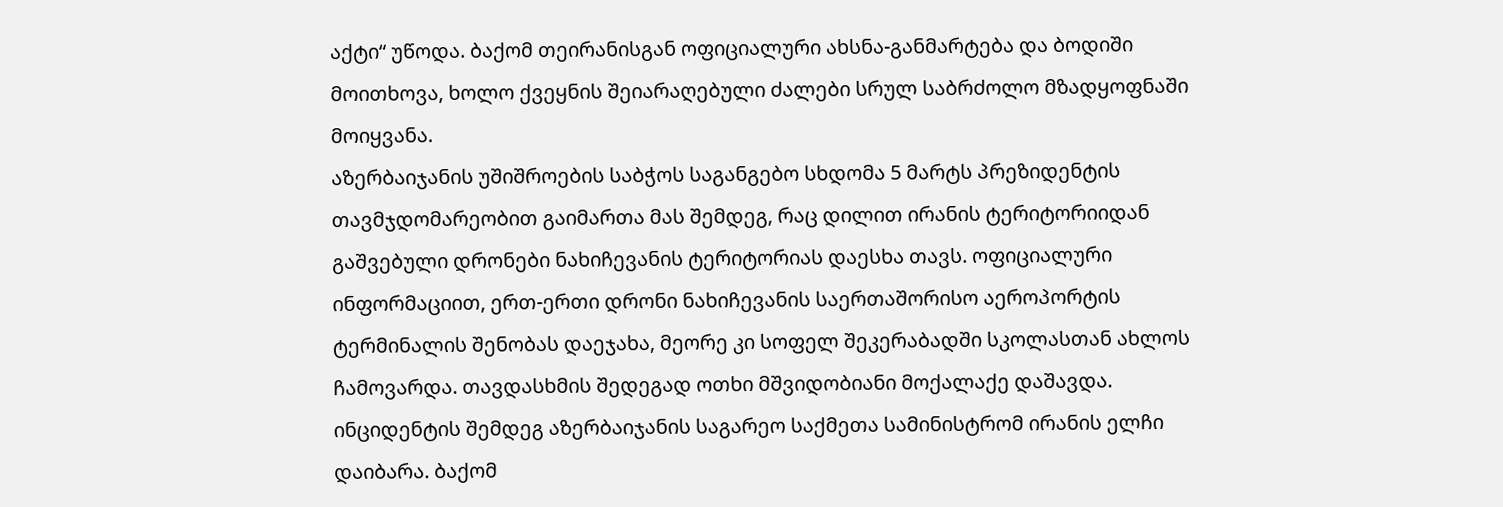აქტი“ უწოდა. ბაქომ თეირანისგან ოფიციალური ახსნა-განმარტება და ბოდიში მოითხოვა, ხოლო ქვეყნის შეიარაღებული ძალები სრულ საბრძოლო მზადყოფნაში მოიყვანა.
აზერბაიჯანის უშიშროების საბჭოს საგანგებო სხდომა 5 მარტს პრეზიდენტის თავმჯდომარეობით გაიმართა მას შემდეგ, რაც დილით ირანის ტერიტორიიდან გაშვებული დრონები ნახიჩევანის ტერიტორიას დაესხა თავს. ოფიციალური ინფორმაციით, ერთ-ერთი დრონი ნახიჩევანის საერთაშორისო აეროპორტის ტერმინალის შენობას დაეჯახა, მეორე კი სოფელ შეკერაბადში სკოლასთან ახლოს ჩამოვარდა. თავდასხმის შედეგად ოთხი მშვიდობიანი მოქალაქე დაშავდა.
ინციდენტის შემდეგ აზერბაიჯანის საგარეო საქმეთა სამინისტრომ ირანის ელჩი დაიბარა. ბაქომ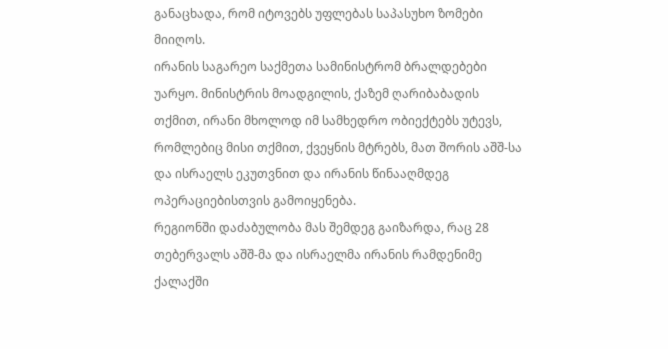განაცხადა, რომ იტოვებს უფლებას საპასუხო ზომები მიიღოს.
ირანის საგარეო საქმეთა სამინისტრომ ბრალდებები უარყო. მინისტრის მოადგილის, ქაზემ ღარიბაბადის თქმით, ირანი მხოლოდ იმ სამხედრო ობიექტებს უტევს, რომლებიც მისი თქმით, ქვეყნის მტრებს, მათ შორის აშშ-სა და ისრაელს ეკუთვნით და ირანის წინააღმდეგ ოპერაციებისთვის გამოიყენება.
რეგიონში დაძაბულობა მას შემდეგ გაიზარდა, რაც 28 თებერვალს აშშ-მა და ისრაელმა ირანის რამდენიმე ქალაქში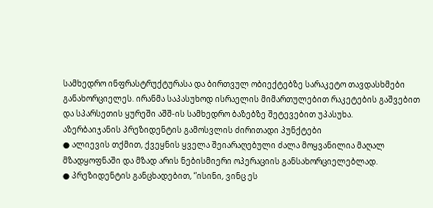სამხედრო ინფრასტრუქტურასა და ბირთვულ ობიექტებზე სარაკეტო თავდასხმები განახორციელეს. ირანმა საპასუხოდ ისრაელის მიმართულებით რაკეტების გაშვებით და სპარსეთის ყურეში აშშ-ის სამხედრო ბაზებზე შეტევებით უპასუხა.
აზერბაიჯანის პრეზიდენტის გამოსვლის ძირითადი პუნქტები
● ალიევის თქმით, ქვეყნის ყველა შეიარაღებული ძალა მოყვანილია მაღალ მზადყოფნაში და მზად არის ნებისმიერი ოპერაციის განსახორციელებლად.
● პრეზიდენტის განცხადებით, “ისინი, ვინც ეს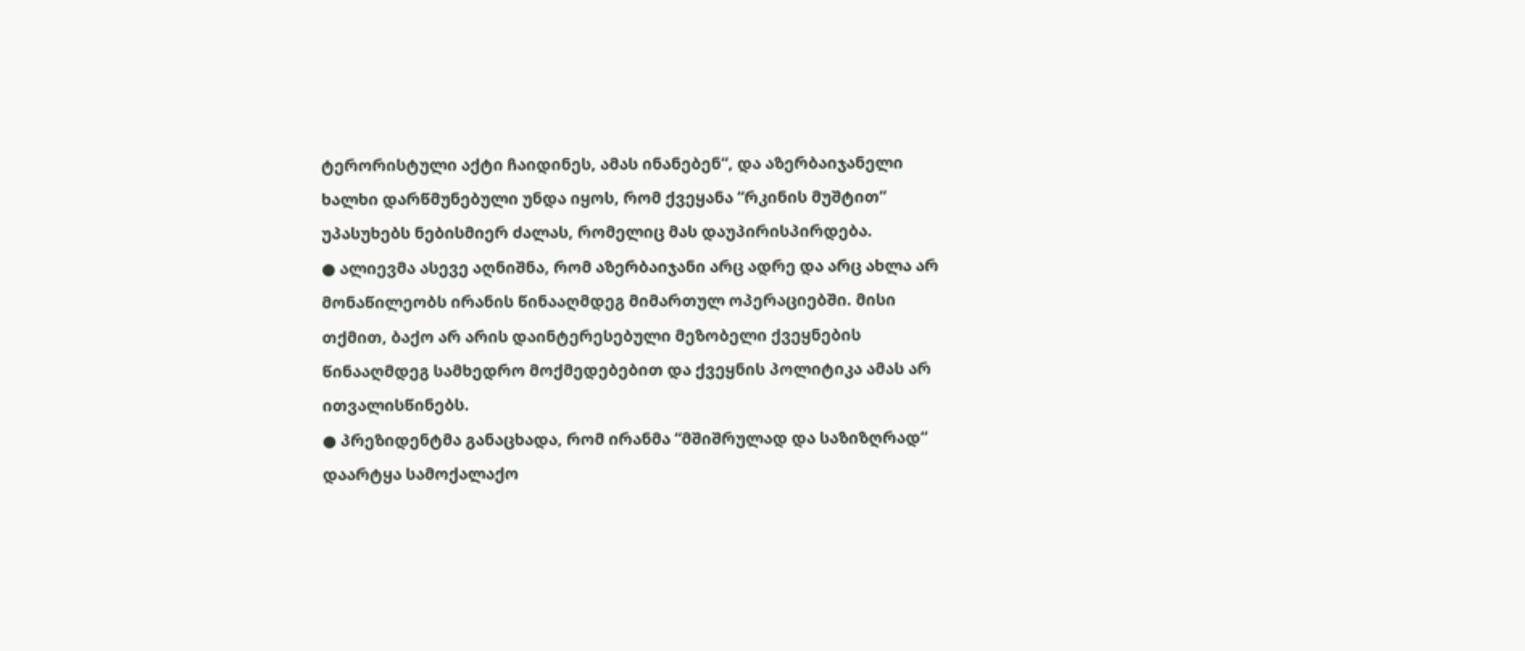ტერორისტული აქტი ჩაიდინეს, ამას ინანებენ“, და აზერბაიჯანელი ხალხი დარწმუნებული უნდა იყოს, რომ ქვეყანა “რკინის მუშტით“ უპასუხებს ნებისმიერ ძალას, რომელიც მას დაუპირისპირდება.
● ალიევმა ასევე აღნიშნა, რომ აზერბაიჯანი არც ადრე და არც ახლა არ მონაწილეობს ირანის წინააღმდეგ მიმართულ ოპერაციებში. მისი თქმით, ბაქო არ არის დაინტერესებული მეზობელი ქვეყნების წინააღმდეგ სამხედრო მოქმედებებით და ქვეყნის პოლიტიკა ამას არ ითვალისწინებს.
● პრეზიდენტმა განაცხადა, რომ ირანმა “მშიშრულად და საზიზღრად“ დაარტყა სამოქალაქო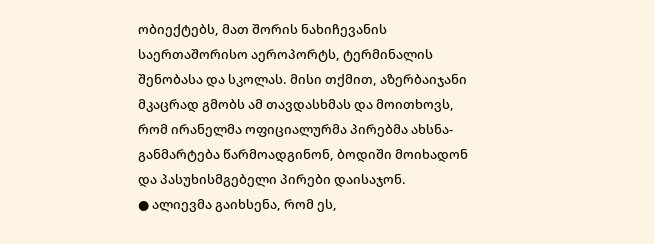ობიექტებს, მათ შორის ნახიჩევანის საერთაშორისო აეროპორტს, ტერმინალის შენობასა და სკოლას. მისი თქმით, აზერბაიჯანი მკაცრად გმობს ამ თავდასხმას და მოითხოვს, რომ ირანელმა ოფიციალურმა პირებმა ახსნა-განმარტება წარმოადგინონ, ბოდიში მოიხადონ და პასუხისმგებელი პირები დაისაჯონ.
● ალიევმა გაიხსენა, რომ ეს,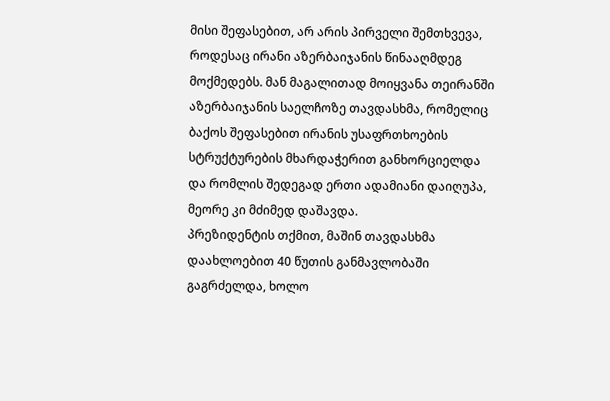მისი შეფასებით, არ არის პირველი შემთხვევა, როდესაც ირანი აზერბაიჯანის წინააღმდეგ მოქმედებს. მან მაგალითად მოიყვანა თეირანში აზერბაიჯანის საელჩოზე თავდასხმა, რომელიც ბაქოს შეფასებით ირანის უსაფრთხოების სტრუქტურების მხარდაჭერით განხორციელდა და რომლის შედეგად ერთი ადამიანი დაიღუპა, მეორე კი მძიმედ დაშავდა.
პრეზიდენტის თქმით, მაშინ თავდასხმა დაახლოებით 40 წუთის განმავლობაში გაგრძელდა, ხოლო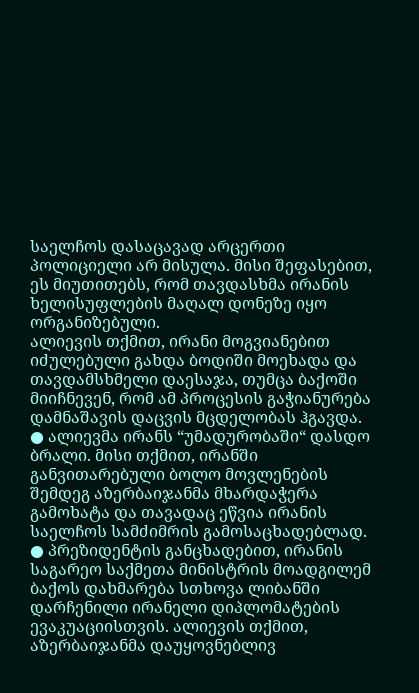საელჩოს დასაცავად არცერთი პოლიციელი არ მისულა. მისი შეფასებით, ეს მიუთითებს, რომ თავდასხმა ირანის ხელისუფლების მაღალ დონეზე იყო ორგანიზებული.
ალიევის თქმით, ირანი მოგვიანებით იძულებული გახდა ბოდიში მოეხადა და თავდამსხმელი დაესაჯა, თუმცა ბაქოში მიიჩნევენ, რომ ამ პროცესის გაჭიანურება დამნაშავის დაცვის მცდელობას ჰგავდა.
● ალიევმა ირანს “უმადურობაში“ დასდო ბრალი. მისი თქმით, ირანში განვითარებული ბოლო მოვლენების შემდეგ აზერბაიჯანმა მხარდაჭერა გამოხატა და თავადაც ეწვია ირანის საელჩოს სამძიმრის გამოსაცხადებლად.
● პრეზიდენტის განცხადებით, ირანის საგარეო საქმეთა მინისტრის მოადგილემ ბაქოს დახმარება სთხოვა ლიბანში დარჩენილი ირანელი დიპლომატების ევაკუაციისთვის. ალიევის თქმით, აზერბაიჯანმა დაუყოვნებლივ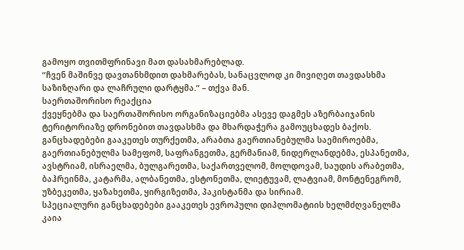გამოყო თვითმფრინავი მათ დასახმარებლად.
“ჩვენ მაშინვე დავთანხმდით დახმარებას, სანაცვლოდ კი მივიღეთ თავდასხმა საზიზღარი და ლაჩრული დარტყმა.” – თქვა მან.
საერთაშორისო რეაქცია
ქვეყნებმა და საერთაშორისო ორგანიზაციებმა ასევე დაგმეს აზერბაიჯანის ტერიტორიაზე დრონებით თავდასხმა და მხარდაჭერა გამოუცხადეს ბაქოს. განცხადებები გააკეთეს თურქეთმა, არაბთა გაერთიანებულმა საემიროებმა, გაერთიანებულმა სამეფომ, საფრანგეთმა, გერმანიამ, ნიდერლანდებმა, ესპანეთმა, ავსტრიამ, ისრაელმა, ბულგარეთმა, საქართველომ, მოლდოვამ, საუდის არაბეთმა, ბაჰრეინმა, კატარმა, ალბანეთმა, ესტონეთმა, ლიეტუვამ, ლატვიამ, მონტენეგრომ, უზბეკეთმა, ყაზახეთმა, ყირგიზეთმა, პაკისტანმა და სირიამ.
სპეციალური განცხადებები გააკეთეს ევროპული დიპლომატიის ხელმძღვანელმა კაია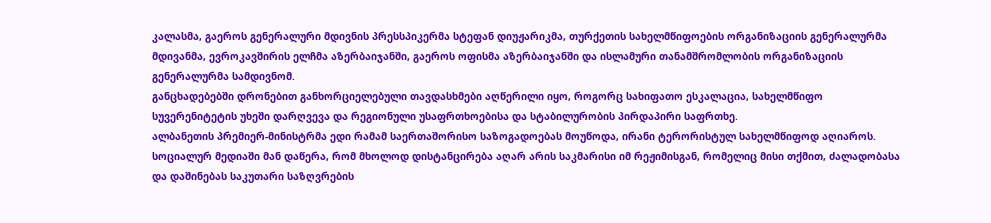კალასმა, გაეროს გენერალური მდივნის პრესსპიკერმა სტეფან დიუჟარიკმა, თურქეთის სახელმწიფოების ორგანიზაციის გენერალურმა მდივანმა, ევროკავშირის ელჩმა აზერბაიჯანში, გაეროს ოფისმა აზერბაიჯანში და ისლამური თანამშრომლობის ორგანიზაციის გენერალურმა სამდივნომ.
განცხადებებში დრონებით განხორციელებული თავდასხმები აღწერილი იყო, როგორც სახიფათო ესკალაცია, სახელმწიფო სუვერენიტეტის უხეში დარღვევა და რეგიონული უსაფრთხოებისა და სტაბილურობის პირდაპირი საფრთხე.
ალბანეთის პრემიერ-მინისტრმა ედი რამამ საერთაშორისო საზოგადოებას მოუწოდა, ირანი ტერორისტულ სახელმწიფოდ აღიაროს. სოციალურ მედიაში მან დაწერა, რომ მხოლოდ დისტანცირება აღარ არის საკმარისი იმ რეჟიმისგან, რომელიც მისი თქმით, ძალადობასა და დაშინებას საკუთარი საზღვრების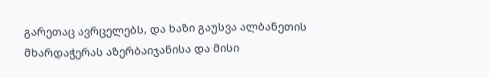გარეთაც ავრცელებს, და ხაზი გაუსვა ალბანეთის მხარდაჭერას აზერბაიჯანისა და მისი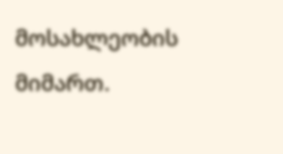მოსახლეობის მიმართ.